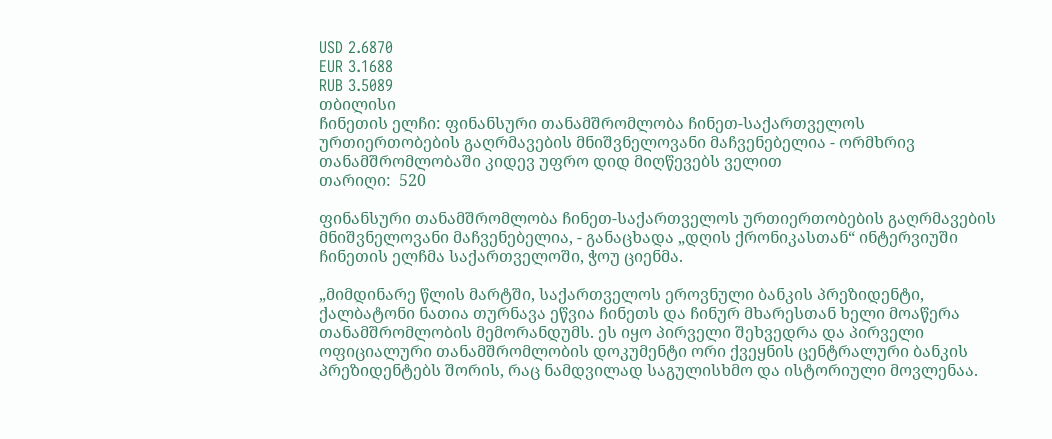USD 2.6870
EUR 3.1688
RUB 3.5089
თბილისი
ჩინეთის ელჩი: ფინანსური თანამშრომლობა ჩინეთ-საქართველოს ურთიერთობების გაღრმავების მნიშვნელოვანი მაჩვენებელია - ორმხრივ თანამშრომლობაში კიდევ უფრო დიდ მიღწევებს ველით
თარიღი:  520

ფინანსური თანამშრომლობა ჩინეთ-საქართველოს ურთიერთობების გაღრმავების მნიშვნელოვანი მაჩვენებელია, - განაცხადა „დღის ქრონიკასთან“ ინტერვიუში ჩინეთის ელჩმა საქართველოში, ჭოუ ციენმა.

„მიმდინარე წლის მარტში, საქართველოს ეროვნული ბანკის პრეზიდენტი, ქალბატონი ნათია თურნავა ეწვია ჩინეთს და ჩინურ მხარესთან ხელი მოაწერა თანამშრომლობის მემორანდუმს. ეს იყო პირველი შეხვედრა და პირველი ოფიციალური თანამშრომლობის დოკუმენტი ორი ქვეყნის ცენტრალური ბანკის პრეზიდენტებს შორის, რაც ნამდვილად საგულისხმო და ისტორიული მოვლენაა.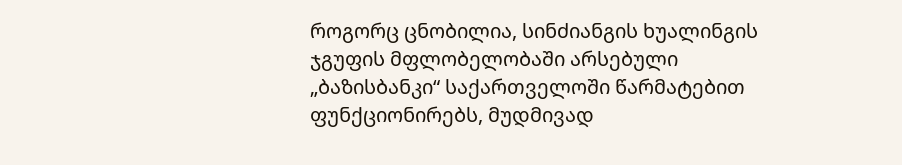როგორც ცნობილია, სინძიანგის ხუალინგის ჯგუფის მფლობელობაში არსებული „ბაზისბანკი“ საქართველოში წარმატებით ფუნქციონირებს, მუდმივად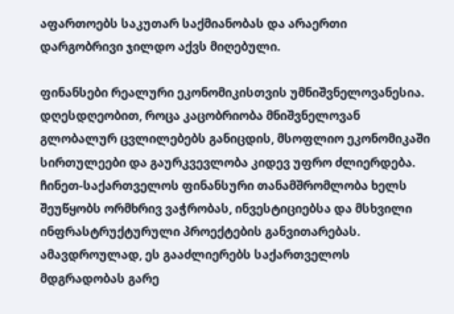აფართოებს საკუთარ საქმიანობას და არაერთი დარგობრივი ჯილდო აქვს მიღებული.

ფინანსები რეალური ეკონომიკისთვის უმნიშვნელოვანესია. დღესდღეობით, როცა კაცობრიობა მნიშვნელოვან გლობალურ ცვლილებებს განიცდის, მსოფლიო ეკონომიკაში სირთულეები და გაურკვევლობა კიდევ უფრო ძლიერდება. ჩინეთ-საქართველოს ფინანსური თანამშრომლობა ხელს შეუწყობს ორმხრივ ვაჭრობას, ინვესტიციებსა და მსხვილი ინფრასტრუქტურული პროექტების განვითარებას. ამავდროულად, ეს გააძლიერებს საქართველოს მდგრადობას გარე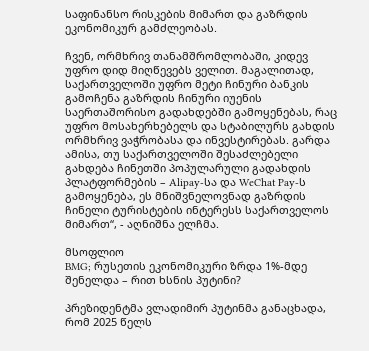საფინანსო რისკების მიმართ და გაზრდის ეკონომიკურ გამძლეობას.

ჩვენ, ორმხრივ თანამშრომლობაში, კიდევ უფრო დიდ მიღწევებს ველით. მაგალითად, საქართველოში უფრო მეტი ჩინური ბანკის გამოჩენა გაზრდის ჩინური იუენის საერთაშორისო გადახდებში გამოყენებას, რაც უფრო მოსახერხებელს და სტაბილურს გახდის ორმხრივ ვაჭრობასა და ინვესტირებას. გარდა ამისა, თუ საქართველოში შესაძლებელი გახდება ჩინეთში პოპულარული გადახდის პლატფორმების – Alipay-სა და WeChat Pay-ს გამოყენება, ეს მნიშვნელოვნად გაზრდის ჩინელი ტურისტების ინტერესს საქართველოს მიმართ“, - აღნიშნა ელჩმა.

მსოფლიო
BMG; რუსეთის ეკონომიკური ზრდა 1%-მდე შენელდა – რით ხსნის პუტინი?

პრეზიდენტმა ვლადიმირ პუტინმა განაცხადა, რომ 2025 წელს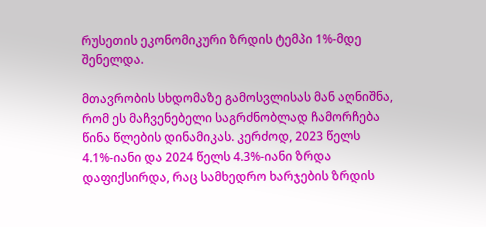რუსეთის ეკონომიკური ზრდის ტემპი 1%-მდე შენელდა.

მთავრობის სხდომაზე გამოსვლისას მან აღნიშნა, რომ ეს მაჩვენებელი საგრძნობლად ჩამორჩება წინა წლების დინამიკას. კერძოდ, 2023 წელს 4.1%-იანი და 2024 წელს 4.3%-იანი ზრდა დაფიქსირდა, რაც სამხედრო ხარჯების ზრდის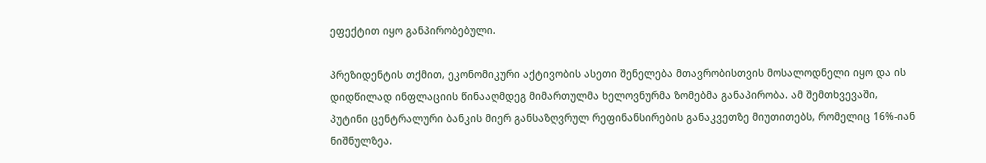ეფექტით იყო განპირობებული.

პრეზიდენტის თქმით, ეკონომიკური აქტივობის ასეთი შენელება მთავრობისთვის მოსალოდნელი იყო და ის დიდწილად ინფლაციის წინააღმდეგ მიმართულმა ხელოვნურმა ზომებმა განაპირობა. ამ შემთხვევაში, პუტინი ცენტრალური ბანკის მიერ განსაზღვრულ რეფინანსირების განაკვეთზე მიუთითებს, რომელიც 16%-იან ნიშნულზეა.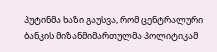პუტინმა ხაზი გაუსვა, რომ ცენტრალური ბანკის მიზანმიმართულმა პოლიტიკამ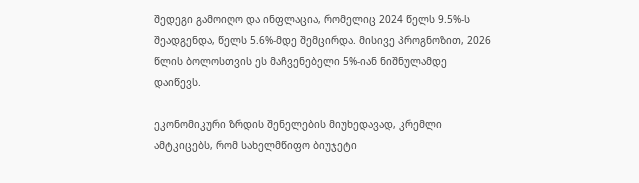შედეგი გამოიღო და ინფლაცია, რომელიც 2024 წელს 9.5%-ს შეადგენდა, წელს 5.6%-მდე შემცირდა. მისივე პროგნოზით, 2026 წლის ბოლოსთვის ეს მაჩვენებელი 5%-იან ნიშნულამდე დაიწევს.

ეკონომიკური ზრდის შენელების მიუხედავად, კრემლი ამტკიცებს, რომ სახელმწიფო ბიუჯეტი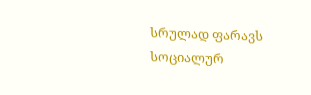სრულად ფარავს სოციალურ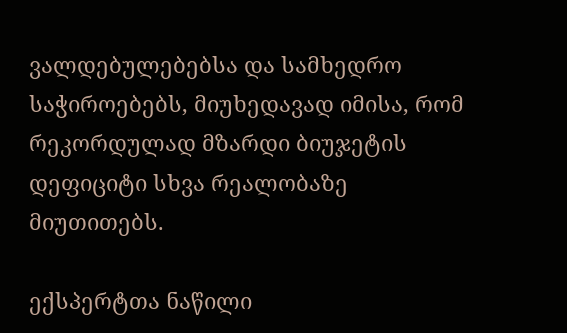ვალდებულებებსა და სამხედრო საჭიროებებს, მიუხედავად იმისა, რომ რეკორდულად მზარდი ბიუჯეტის დეფიციტი სხვა რეალობაზე მიუთითებს.

ექსპერტთა ნაწილი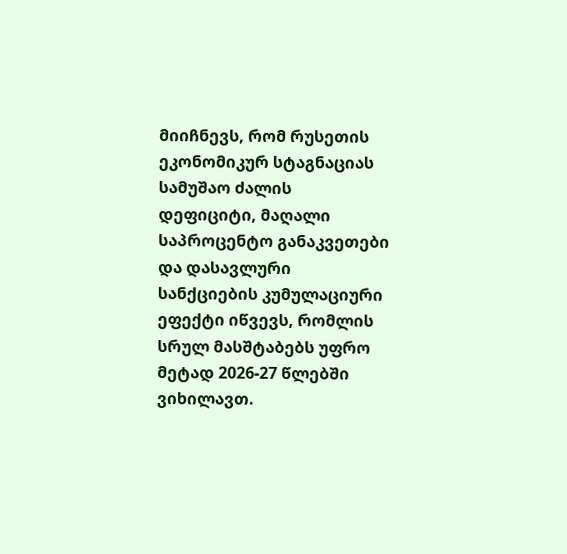მიიჩნევს, რომ რუსეთის ეკონომიკურ სტაგნაციას სამუშაო ძალის დეფიციტი, მაღალი საპროცენტო განაკვეთები და დასავლური სანქციების კუმულაციური ეფექტი იწვევს, რომლის სრულ მასშტაბებს უფრო მეტად 2026-27 წლებში ვიხილავთ.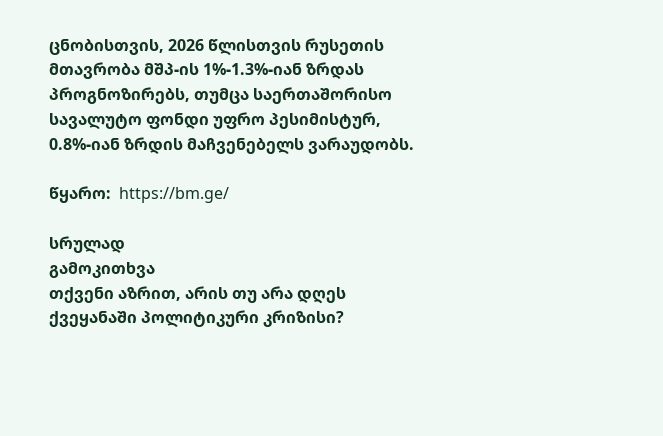ცნობისთვის, 2026 წლისთვის რუსეთის მთავრობა მშპ-ის 1%-1.3%-იან ზრდას პროგნოზირებს, თუმცა საერთაშორისო სავალუტო ფონდი უფრო პესიმისტურ, 0.8%-იან ზრდის მაჩვენებელს ვარაუდობს.

წყარო:  https://bm.ge/

სრულად
გამოკითხვა
თქვენი აზრით, არის თუ არა დღეს ქვეყანაში პოლიტიკური კრიზისი?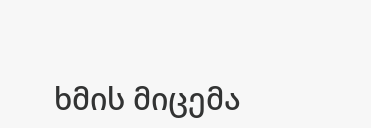ხმის მიცემა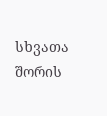სხვათა შორის